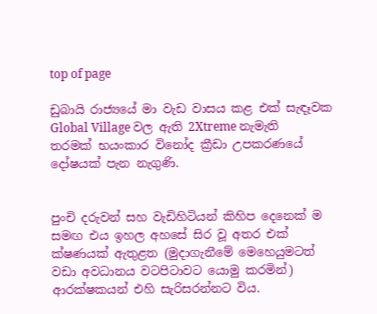top of page

ඩුබායි රාජ්‍යයේ මා වැඩ වාසය කළ එක් සැඳෑවක Global Village වල ඇති 2Xtreme නැමැති තරමක් භයංකාර විනෝද ක්‍රීඩා උපකරණයේ දෝෂයක් පැන නැගුණි.


පුංචි දරුවන් සහ වැඩිහිටියන් කිහිප දෙනෙක් ම සමඟ එය ඉහල අහසේ සිර වූ අතර එක් ක්ෂණයක් ඇතුළත (මුදාගැනීමේ මෙහෙයුමටත් වඩා අවධානය වටපිටාවට යොමු කරමින්) ආරක්ෂකයන් එහි සැරිසරන්නට විය.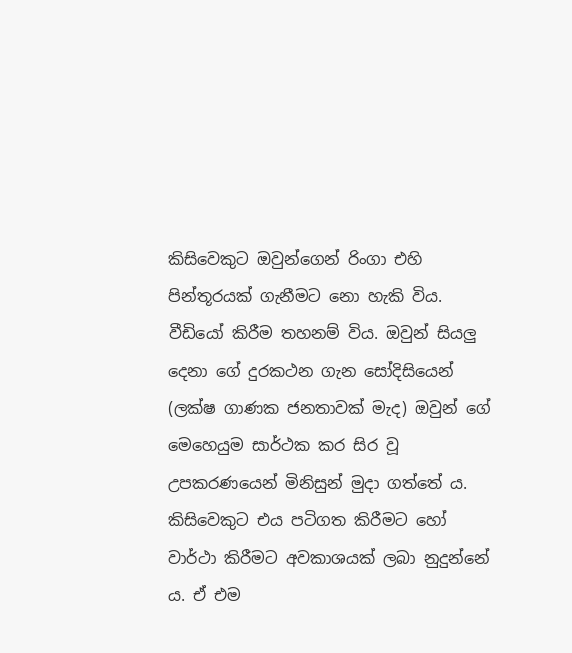කිසිවෙකුට ඔවුන්ගෙන් රිංගා එහි පින්තූරයක් ගැනීමට නො හැකි විය. වීඩියෝ කිරීම තහනම් විය. ඔවුන් සියලු දෙනා ගේ දුරකථන ගැන සෝදිසියෙන් (ලක්ෂ ගාණක ජනතාවක් මැද) ඔවුන් ගේ මෙහෙයුම සාර්ථක කර සිර වූ උපකරණයෙන් මිනිසුන් මුදා ගත්තේ ය. කිසිවෙකුට එය පටිගත කිරීමට හෝ වාර්ථා කිරීමට අවකාශයක් ලබා නුදුන්නේ ය. ඒ එම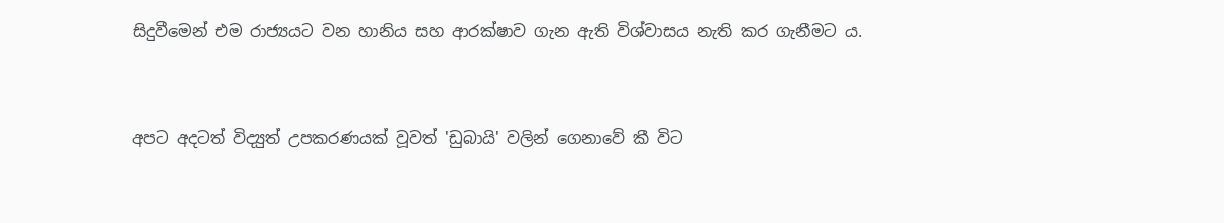සිදුවීමෙන් එම රාජ්‍යයට වන හානිය සහ ආරක්ෂාව ගැන ඇති විශ්වාසය නැති කර ගැනීමට ය.


අපට අදටත් විද්‍යුත් උපකරණයක් වූවත් 'ඩුබායි' වලින් ගෙනාවේ කී විට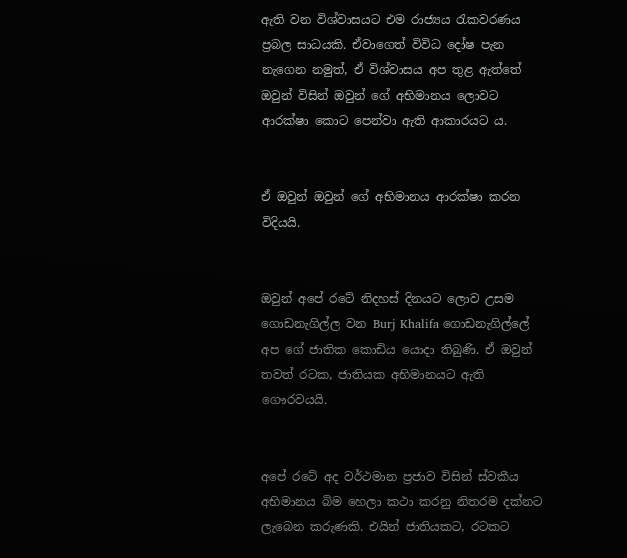ඇති වන විශ්වාසයට එම රාජ්‍යය රැකවරණය ප්‍රබල සාධයකි. ඒවාගෙත් විවිධ දෝෂ පැන නැගෙන නමුත්, ඒ විශ්වාසය අප තුළ ඇත්තේ ඔවුන් විසින් ඔවුන් ගේ අභිමානය ලොවට ආරක්ෂා කොට පෙන්වා ඇති ආකාරයට ය.


ඒ ඔවුන් ඔවුන් ගේ අභිමානය ආරක්ෂා කරන විදියයි.


ඔවුන් අපේ රටේ නිදහස් දිනයට ලොව උසම ගොඩනැගිල්ල වන Burj Khalifa ගොඩනැගිල්ලේ අප ගේ ජාතික කොඩිය යොදා තිබුණි. ඒ ඔවුන් තවත් රටක, ජාතියක අභිමානයට ඇති ගෞරවයයි.


අපේ රටේ අද වර්ථමාන ප්‍රජාව විසින් ස්වකීය අභිමානය බිම හෙලා කථා කරනු නිතරම දක්නට ලැබෙන කරුණකි. එයින් ජාතියකට, රටකට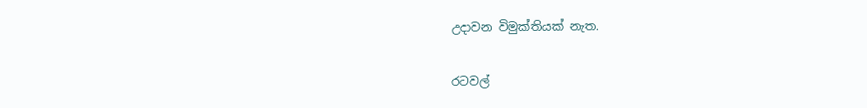උදාවන විමුක්තියක් නැත.


රටවල්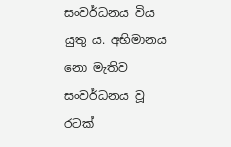සංවර්ධනය විය යුතු ය. අභිමානය නො මැතිව සංවර්ධනය වූ රටක්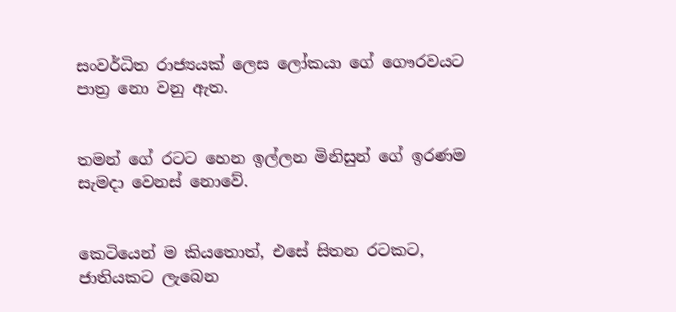සංවර්ධිත රාජ්‍යයක් ලෙස ලෝකයා ගේ ගෞරවයට පාත්‍ර නො වනු ඇත.


තමන් ගේ රටට හෙන ඉල්ලන මිනිසුන් ගේ ඉරණම සැමදා වෙනස් නොවේ.


කෙටියෙන් ම කියතොත්, එසේ සිතන රටකට, ජාතියකට ලැබෙන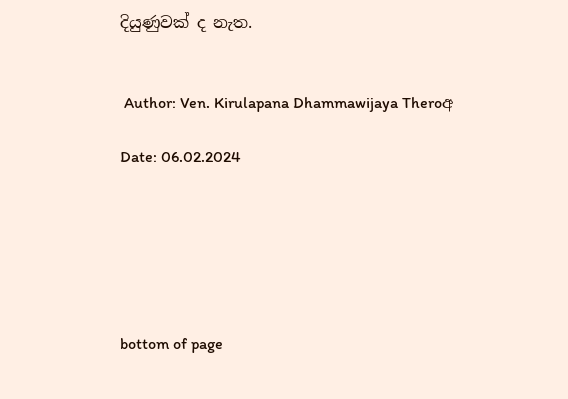දියුණුවක් ද නැත.


 Author: Ven. Kirulapana Dhammawijaya Theroඅ

Date: 06.02.2024






bottom of page